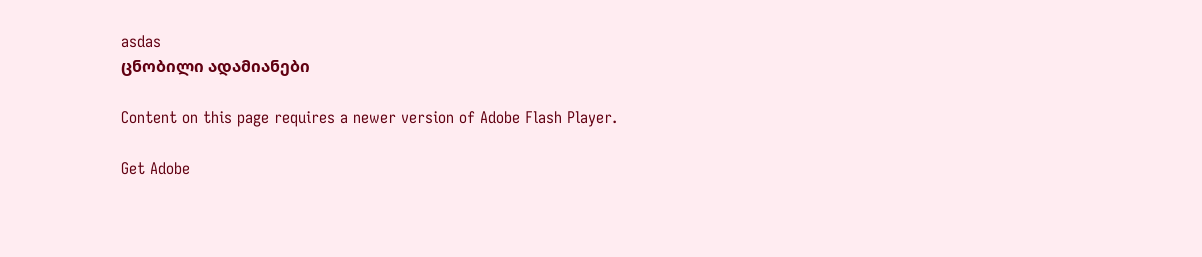asdas
ცნობილი ადამიანები

Content on this page requires a newer version of Adobe Flash Player.

Get Adobe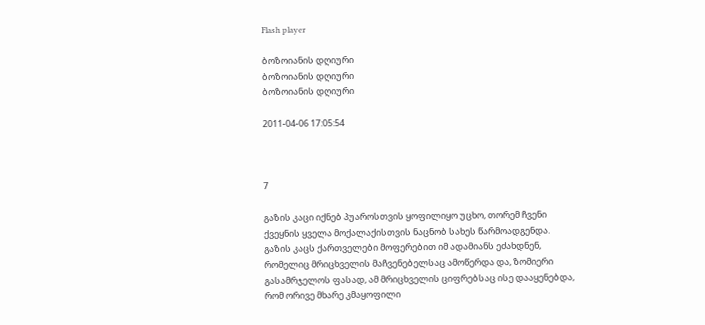Flash player

ბოზოიანის დღიური
ბოზოიანის დღიური
ბოზოიანის დღიური

2011-04-06 17:05:54



7

გაზის კაცი იქნებ პუაროსთვის ყოფილიყო უცხო, თორემ ჩვენი ქვეყნის ყველა მოქალაქისთვის ნაცნობ სახეს წარმოადგენდა. გაზის კაცს ქართველები მოფერებით იმ ადამიანს ეძახდნენ, რომელიც მრიცხველის მაჩვენებელსაც ამოწერდა და, ზომიერი გასამრჯელოს ფასად, ამ მრიცხველის ციფრებსაც ისე დააყენებდა, რომ ორივე მხარე კმაყოფილი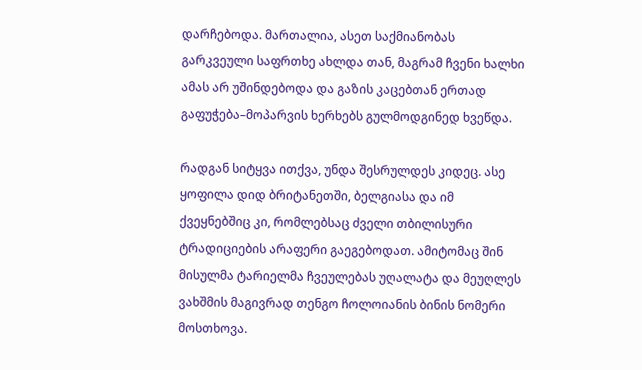დარჩებოდა. მართალია, ასეთ საქმიანობას გარკვეული საფრთხე ახლდა თან, მაგრამ ჩვენი ხალხი ამას არ უშინდებოდა და გაზის კაცებთან ერთად გაფუჭება–მოპარვის ხერხებს გულმოდგინედ ხვეწდა.

რადგან სიტყვა ითქვა, უნდა შესრულდეს კიდეც. ასე ყოფილა დიდ ბრიტანეთში, ბელგიასა და იმ ქვეყნებშიც კი, რომლებსაც ძველი თბილისური ტრადიციების არაფერი გაეგებოდათ. ამიტომაც შინ მისულმა ტარიელმა ჩვეულებას უღალატა და მეუღლეს ვახშმის მაგივრად თენგო ჩოლოიანის ბინის ნომერი მოსთხოვა.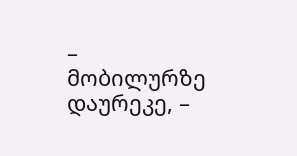– მობილურზე დაურეკე, –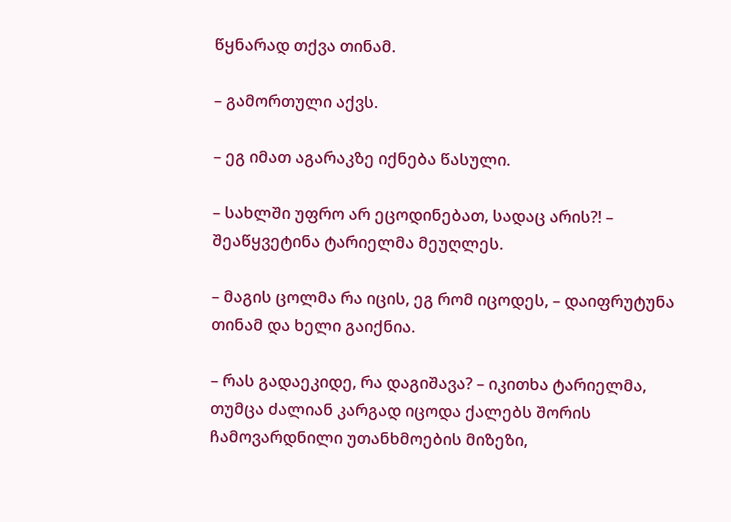წყნარად თქვა თინამ.

– გამორთული აქვს.

– ეგ იმათ აგარაკზე იქნება წასული.

– სახლში უფრო არ ეცოდინებათ, სადაც არის?! – შეაწყვეტინა ტარიელმა მეუღლეს.

– მაგის ცოლმა რა იცის, ეგ რომ იცოდეს, – დაიფრუტუნა თინამ და ხელი გაიქნია.

– რას გადაეკიდე, რა დაგიშავა? – იკითხა ტარიელმა, თუმცა ძალიან კარგად იცოდა ქალებს შორის ჩამოვარდნილი უთანხმოების მიზეზი,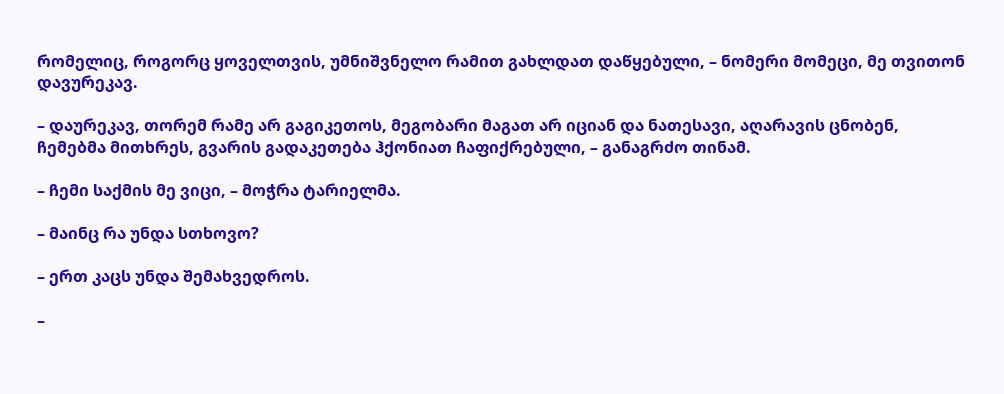რომელიც, როგორც ყოველთვის, უმნიშვნელო რამით გახლდათ დაწყებული, – ნომერი მომეცი, მე თვითონ დავურეკავ.

– დაურეკავ, თორემ რამე არ გაგიკეთოს, მეგობარი მაგათ არ იციან და ნათესავი, აღარავის ცნობენ, ჩემებმა მითხრეს, გვარის გადაკეთება ჰქონიათ ჩაფიქრებული, – განაგრძო თინამ.

– ჩემი საქმის მე ვიცი, – მოჭრა ტარიელმა.

– მაინც რა უნდა სთხოვო?

– ერთ კაცს უნდა შემახვედროს.

–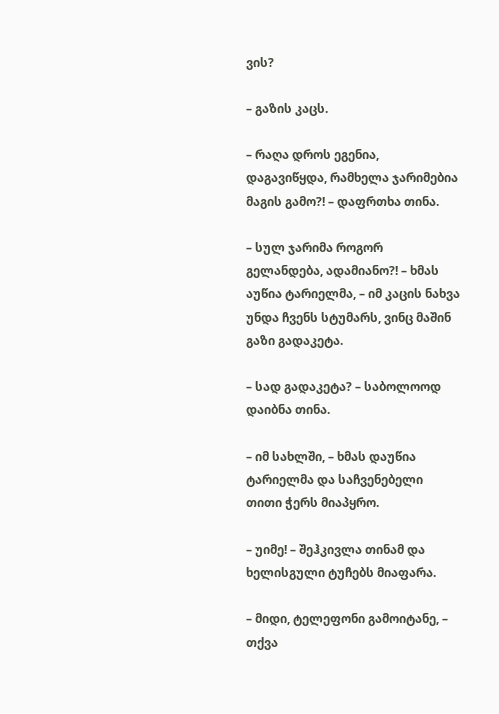ვის?

– გაზის კაცს.

– რაღა დროს ეგენია, დაგავიწყდა, რამხელა ჯარიმებია მაგის გამო?! – დაფრთხა თინა.

– სულ ჯარიმა როგორ გელანდება, ადამიანო?! – ხმას აუწია ტარიელმა, – იმ კაცის ნახვა უნდა ჩვენს სტუმარს, ვინც მაშინ გაზი გადაკეტა.

– სად გადაკეტა? – საბოლოოდ დაიბნა თინა.

– იმ სახლში, – ხმას დაუწია ტარიელმა და საჩვენებელი თითი ჭერს მიაპყრო.

– უიმე! – შეჰკივლა თინამ და ხელისგული ტუჩებს მიაფარა.

– მიდი, ტელეფონი გამოიტანე, – თქვა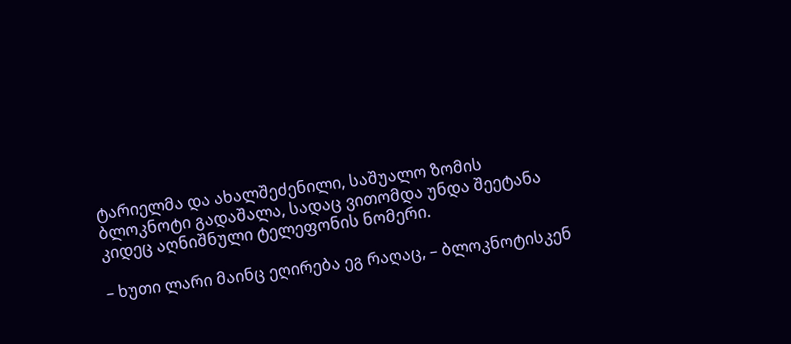ტარიელმა და ახალშეძენილი, საშუალო ზომის ბლოკნოტი გადაშალა, სადაც ვითომდა უნდა შეეტანა კიდეც აღნიშნული ტელეფონის ნომერი.

– ხუთი ლარი მაინც ეღირება ეგ რაღაც, – ბლოკნოტისკენ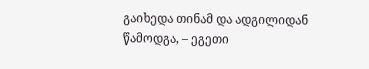გაიხედა თინამ და ადგილიდან წამოდგა, – ეგეთი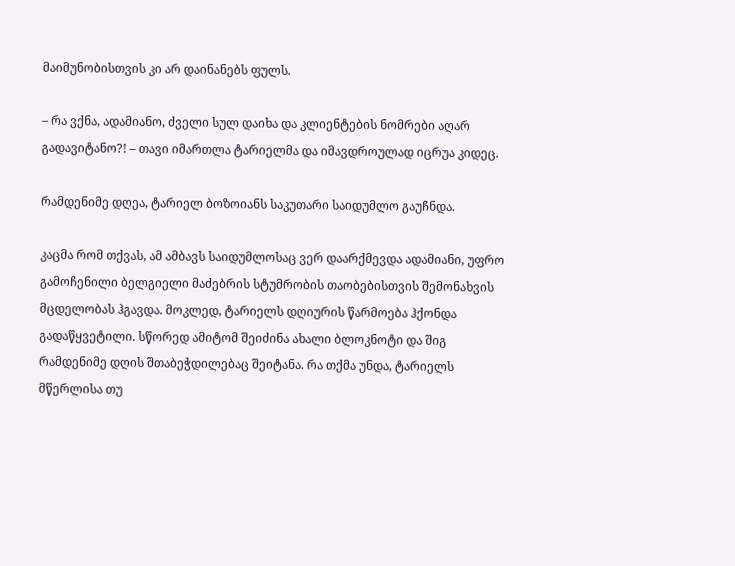მაიმუნობისთვის კი არ დაინანებს ფულს.

– რა ვქნა, ადამიანო, ძველი სულ დაიხა და კლიენტების ნომრები აღარ გადავიტანო?! – თავი იმართლა ტარიელმა და იმავდროულად იცრუა კიდეც.

რამდენიმე დღეა, ტარიელ ბოზოიანს საკუთარი საიდუმლო გაუჩნდა.

კაცმა რომ თქვას, ამ ამბავს საიდუმლოსაც ვერ დაარქმევდა ადამიანი, უფრო გამოჩენილი ბელგიელი მაძებრის სტუმრობის თაობებისთვის შემონახვის მცდელობას ჰგავდა. მოკლედ, ტარიელს დღიურის წარმოება ჰქონდა გადაწყვეტილი. სწორედ ამიტომ შეიძინა ახალი ბლოკნოტი და შიგ რამდენიმე დღის შთაბეჭდილებაც შეიტანა. რა თქმა უნდა, ტარიელს მწერლისა თუ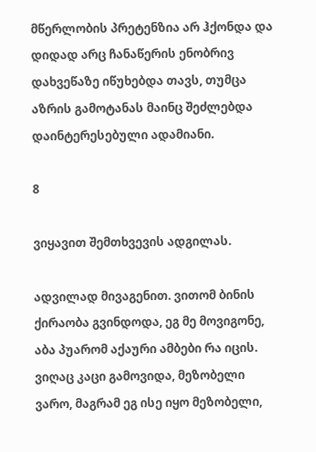მწერლობის პრეტენზია არ ჰქონდა და დიდად არც ჩანაწერის ენობრივ დახვეწაზე იწუხებდა თავს, თუმცა აზრის გამოტანას მაინც შეძლებდა დაინტერესებული ადამიანი.

8

ვიყავით შემთხვევის ადგილას.

ადვილად მივაგენით. ვითომ ბინის ქირაობა გვინდოდა, ეგ მე მოვიგონე, აბა პუარომ აქაური ამბები რა იცის. ვიღაც კაცი გამოვიდა, მეზობელი ვარო, მაგრამ ეგ ისე იყო მეზობელი,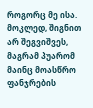როგორც მე ისა. მოკლედ, შიგნით არ შეგვიშვეს, მაგრამ პუარომ მაინც მოასწრო ფანჯრების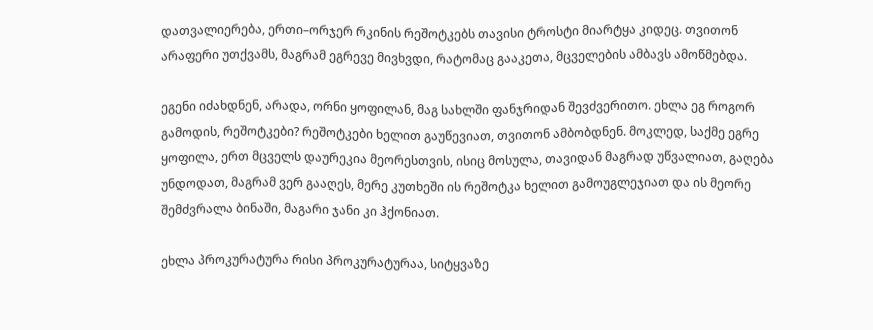დათვალიერება, ერთი–ორჯერ რკინის რეშოტკებს თავისი ტროსტი მიარტყა კიდეც. თვითონ არაფერი უთქვამს, მაგრამ ეგრევე მივხვდი, რატომაც გააკეთა, მცველების ამბავს ამოწმებდა.

ეგენი იძახდნენ, არადა, ორნი ყოფილან, მაგ სახლში ფანჯრიდან შევძვერითო. ეხლა ეგ როგორ გამოდის, რეშოტკები? რეშოტკები ხელით გაუწევიათ, თვითონ ამბობდნენ. მოკლედ, საქმე ეგრე ყოფილა, ერთ მცველს დაურეკია მეორესთვის, ისიც მოსულა, თავიდან მაგრად უწვალიათ, გაღება უნდოდათ, მაგრამ ვერ გააღეს, მერე კუთხეში ის რეშოტკა ხელით გამოუგლეჯიათ და ის მეორე შემძვრალა ბინაში, მაგარი ჯანი კი ჰქონიათ.

ეხლა პროკურატურა რისი პროკურატურაა, სიტყვაზე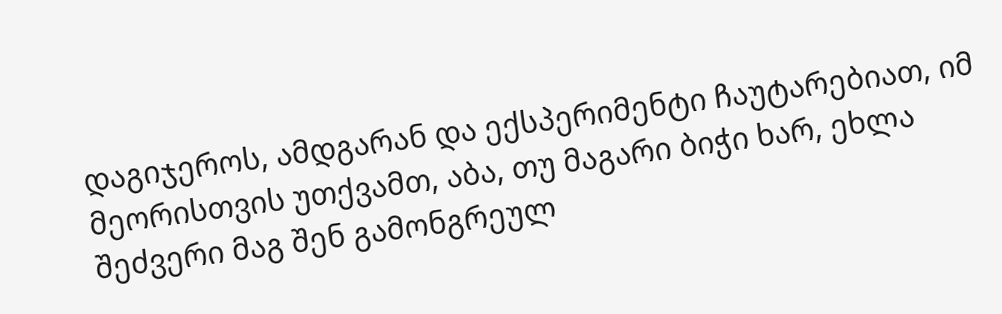დაგიჯეროს, ამდგარან და ექსპერიმენტი ჩაუტარებიათ, იმ მეორისთვის უთქვამთ, აბა, თუ მაგარი ბიჭი ხარ, ეხლა შეძვერი მაგ შენ გამონგრეულ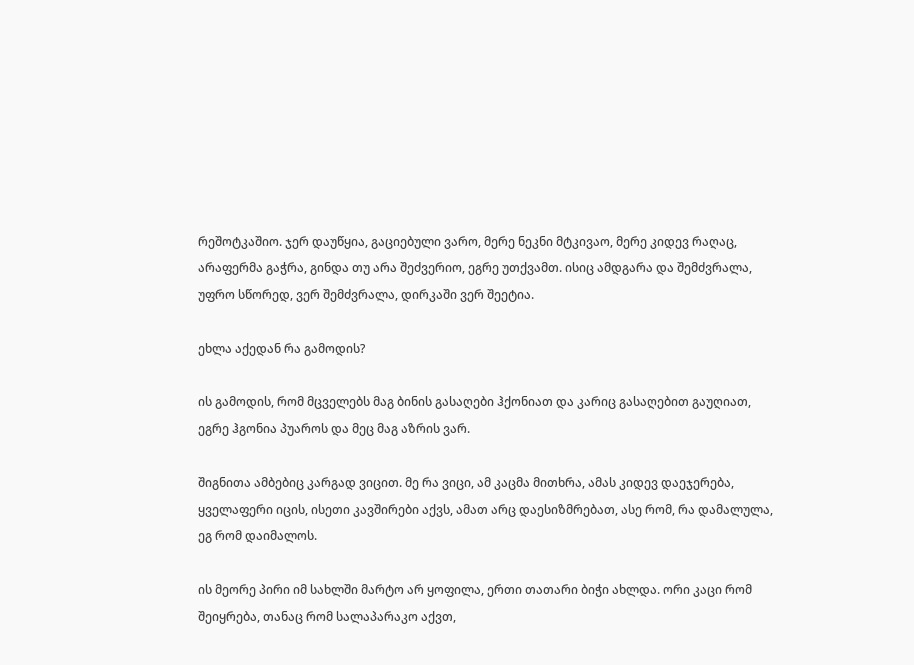რეშოტკაშიო. ჯერ დაუწყია, გაციებული ვარო, მერე ნეკნი მტკივაო, მერე კიდევ რაღაც, არაფერმა გაჭრა, გინდა თუ არა შეძვერიო, ეგრე უთქვამთ. ისიც ამდგარა და შემძვრალა, უფრო სწორედ, ვერ შემძვრალა, დირკაში ვერ შეეტია.

ეხლა აქედან რა გამოდის?

ის გამოდის, რომ მცველებს მაგ ბინის გასაღები ჰქონიათ და კარიც გასაღებით გაუღიათ, ეგრე ჰგონია პუაროს და მეც მაგ აზრის ვარ.

შიგნითა ამბებიც კარგად ვიცით. მე რა ვიცი, ამ კაცმა მითხრა, ამას კიდევ დაეჯერება, ყველაფერი იცის, ისეთი კავშირები აქვს, ამათ არც დაესიზმრებათ, ასე რომ, რა დამალულა, ეგ რომ დაიმალოს.

ის მეორე პირი იმ სახლში მარტო არ ყოფილა, ერთი თათარი ბიჭი ახლდა. ორი კაცი რომ შეიყრება, თანაც რომ სალაპარაკო აქვთ,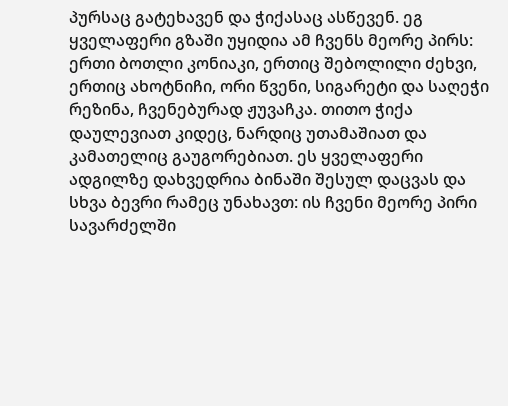პურსაც გატეხავენ და ჭიქასაც ასწევენ. ეგ ყველაფერი გზაში უყიდია ამ ჩვენს მეორე პირს: ერთი ბოთლი კონიაკი, ერთიც შებოლილი ძეხვი, ერთიც ახოტნიჩი, ორი წვენი, სიგარეტი და საღეჭი რეზინა, ჩვენებურად ჟუვაჩკა. თითო ჭიქა დაულევიათ კიდეც, ნარდიც უთამაშიათ და კამათელიც გაუგორებიათ. ეს ყველაფერი ადგილზე დახვედრია ბინაში შესულ დაცვას და სხვა ბევრი რამეც უნახავთ: ის ჩვენი მეორე პირი სავარძელში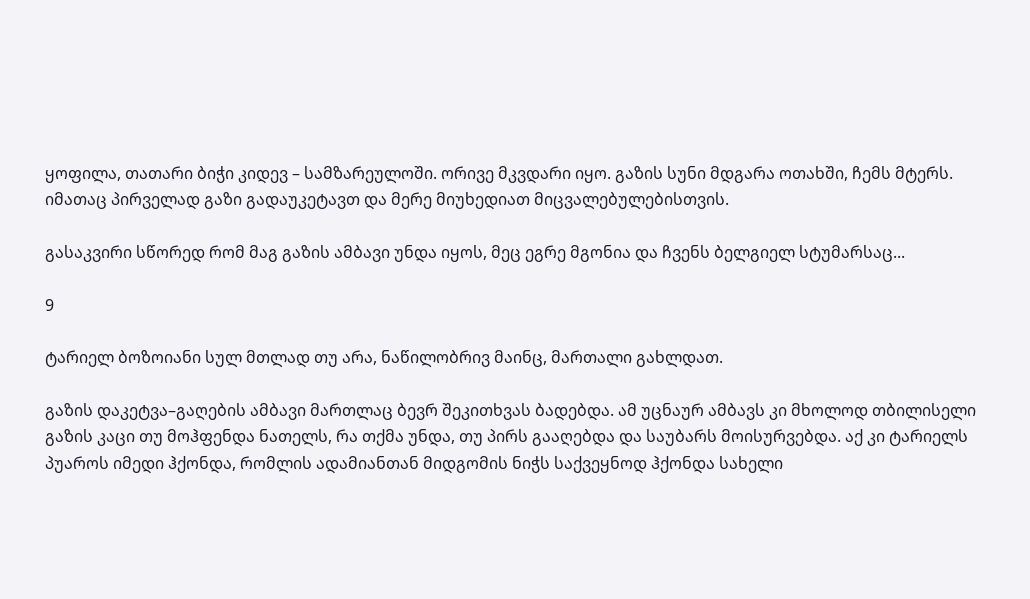ყოფილა, თათარი ბიჭი კიდევ – სამზარეულოში. ორივე მკვდარი იყო. გაზის სუნი მდგარა ოთახში, ჩემს მტერს. იმათაც პირველად გაზი გადაუკეტავთ და მერე მიუხედიათ მიცვალებულებისთვის.

გასაკვირი სწორედ რომ მაგ გაზის ამბავი უნდა იყოს, მეც ეგრე მგონია და ჩვენს ბელგიელ სტუმარსაც...

9

ტარიელ ბოზოიანი სულ მთლად თუ არა, ნაწილობრივ მაინც, მართალი გახლდათ.

გაზის დაკეტვა–გაღების ამბავი მართლაც ბევრ შეკითხვას ბადებდა. ამ უცნაურ ამბავს კი მხოლოდ თბილისელი გაზის კაცი თუ მოჰფენდა ნათელს, რა თქმა უნდა, თუ პირს გააღებდა და საუბარს მოისურვებდა. აქ კი ტარიელს პუაროს იმედი ჰქონდა, რომლის ადამიანთან მიდგომის ნიჭს საქვეყნოდ ჰქონდა სახელი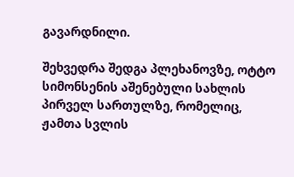გავარდნილი.

შეხვედრა შედგა პლეხანოვზე, ოტტო სიმონსენის აშენებული სახლის პირველ სართულზე, რომელიც, ჟამთა სვლის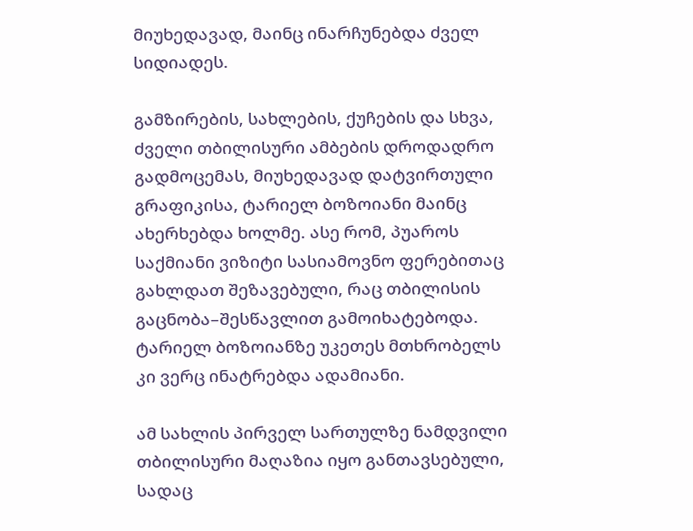მიუხედავად, მაინც ინარჩუნებდა ძველ სიდიადეს.

გამზირების, სახლების, ქუჩების და სხვა, ძველი თბილისური ამბების დროდადრო გადმოცემას, მიუხედავად დატვირთული გრაფიკისა, ტარიელ ბოზოიანი მაინც ახერხებდა ხოლმე. ასე რომ, პუაროს საქმიანი ვიზიტი სასიამოვნო ფერებითაც გახლდათ შეზავებული, რაც თბილისის გაცნობა–შესწავლით გამოიხატებოდა. ტარიელ ბოზოიანზე უკეთეს მთხრობელს კი ვერც ინატრებდა ადამიანი.

ამ სახლის პირველ სართულზე ნამდვილი თბილისური მაღაზია იყო განთავსებული, სადაც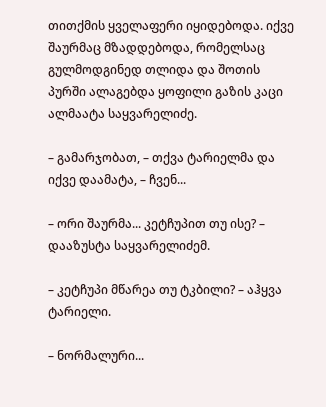თითქმის ყველაფერი იყიდებოდა. იქვე შაურმაც მზადდებოდა, რომელსაც გულმოდგინედ თლიდა და შოთის პურში ალაგებდა ყოფილი გაზის კაცი ალმაატა საყვარელიძე.

– გამარჯობათ, – თქვა ტარიელმა და იქვე დაამატა, – ჩვენ...

– ორი შაურმა... კეტჩუპით თუ ისე? – დააზუსტა საყვარელიძემ.

– კეტჩუპი მწარეა თუ ტკბილი? – აჰყვა ტარიელი.

– ნორმალური...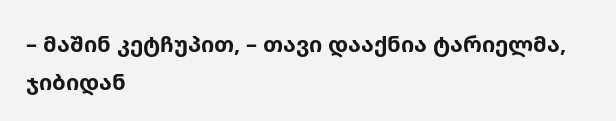– მაშინ კეტჩუპით, – თავი დააქნია ტარიელმა, ჯიბიდან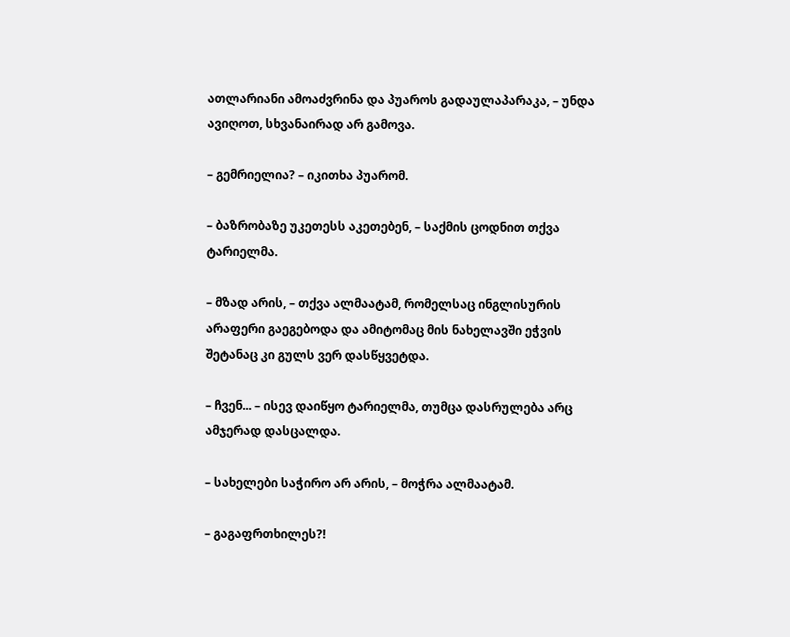ათლარიანი ამოაძვრინა და პუაროს გადაულაპარაკა, – უნდა ავიღოთ, სხვანაირად არ გამოვა.

– გემრიელია? – იკითხა პუარომ.

– ბაზრობაზე უკეთესს აკეთებენ, – საქმის ცოდნით თქვა ტარიელმა.

– მზად არის, – თქვა ალმაატამ, რომელსაც ინგლისურის არაფერი გაეგებოდა და ამიტომაც მის ნახელავში ეჭვის შეტანაც კი გულს ვერ დასწყვეტდა.

– ჩვენ... – ისევ დაიწყო ტარიელმა, თუმცა დასრულება არც ამჯერად დასცალდა.

– სახელები საჭირო არ არის, – მოჭრა ალმაატამ.

– გაგაფრთხილეს?!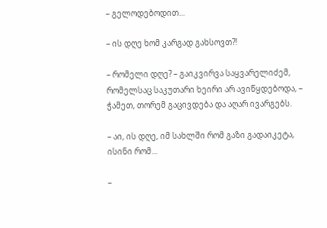– გელოდებოდით...

– ის დღე ხომ კარგად გახსოვთ?!

– რომელი დღე? – გაიკვირვა საყვარელიძემ, რომელსაც საკუთარი ხეირი არ ავიწყდებოდა, – ჭამეთ, თორემ გაცივდება და აღარ ივარგებს.

– აი, ის დღე, იმ სახლში რომ გაზი გადაიკეტა, ისინი რომ...

–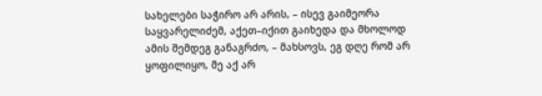სახელები საჭირო არ არის, – ისევ გაიმეორა საყვარელიძემ, აქეთ–იქით გაიხედა და მხოლოდ ამის შემდეგ განაგრძო, – მახსოვს, ეგ დღე რომ არ ყოფილიყო, მე აქ არ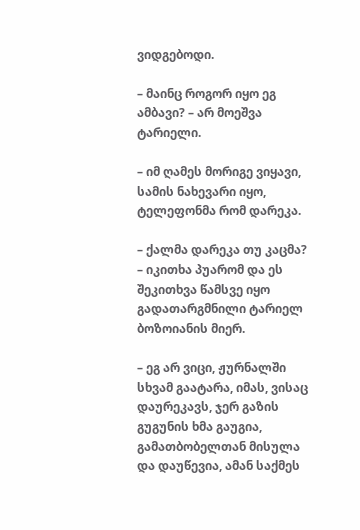ვიდგებოდი.

– მაინც როგორ იყო ეგ ამბავი? – არ მოეშვა ტარიელი.

– იმ ღამეს მორიგე ვიყავი, სამის ნახევარი იყო, ტელეფონმა რომ დარეკა.

– ქალმა დარეკა თუ კაცმა? – იკითხა პუარომ და ეს შეკითხვა წამსვე იყო გადათარგმნილი ტარიელ ბოზოიანის მიერ.

– ეგ არ ვიცი, ჟურნალში სხვამ გაატარა, იმას, ვისაც დაურეკავს, ჯერ გაზის გუგუნის ხმა გაუგია, გამათბობელთან მისულა და დაუწევია, ამან საქმეს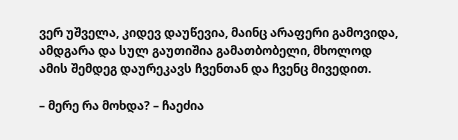ვერ უშველა, კიდევ დაუწევია, მაინც არაფერი გამოვიდა, ამდგარა და სულ გაუთიშია გამათბობელი, მხოლოდ ამის შემდეგ დაურეკავს ჩვენთან და ჩვენც მივედით.

– მერე რა მოხდა? – ჩაეძია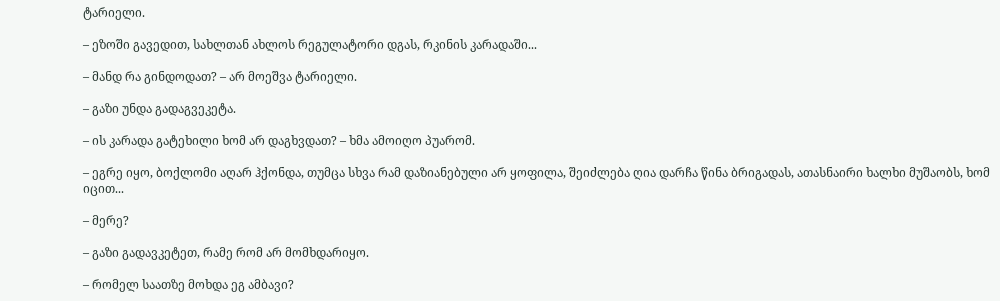ტარიელი.

– ეზოში გავედით, სახლთან ახლოს რეგულატორი დგას, რკინის კარადაში...

– მანდ რა გინდოდათ? – არ მოეშვა ტარიელი.

– გაზი უნდა გადაგვეკეტა.

– ის კარადა გატეხილი ხომ არ დაგხვდათ? – ხმა ამოიღო პუარომ.

– ეგრე იყო, ბოქლომი აღარ ჰქონდა, თუმცა სხვა რამ დაზიანებული არ ყოფილა, შეიძლება ღია დარჩა წინა ბრიგადას, ათასნაირი ხალხი მუშაობს, ხომ იცით...

– მერე?

– გაზი გადავკეტეთ, რამე რომ არ მომხდარიყო.

– რომელ საათზე მოხდა ეგ ამბავი?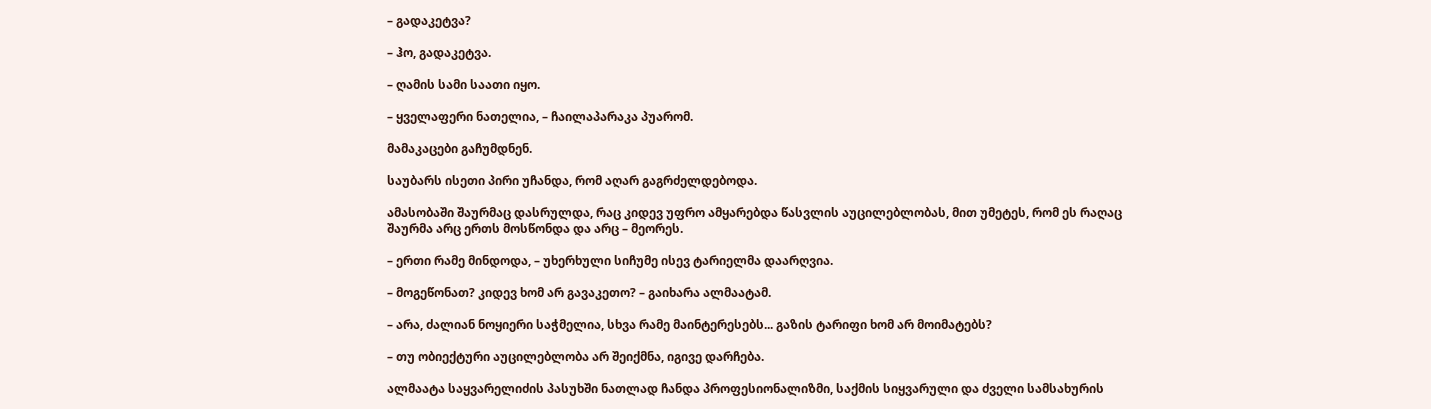– გადაკეტვა?

– ჰო, გადაკეტვა.

– ღამის სამი საათი იყო.

– ყველაფერი ნათელია, – ჩაილაპარაკა პუარომ.

მამაკაცები გაჩუმდნენ.

საუბარს ისეთი პირი უჩანდა, რომ აღარ გაგრძელდებოდა.

ამასობაში შაურმაც დასრულდა, რაც კიდევ უფრო ამყარებდა წასვლის აუცილებლობას, მით უმეტეს, რომ ეს რაღაც შაურმა არც ერთს მოსწონდა და არც – მეორეს.

– ერთი რამე მინდოდა, – უხერხული სიჩუმე ისევ ტარიელმა დაარღვია.

– მოგეწონათ? კიდევ ხომ არ გავაკეთო? – გაიხარა ალმაატამ.

– არა, ძალიან ნოყიერი საჭმელია, სხვა რამე მაინტერესებს... გაზის ტარიფი ხომ არ მოიმატებს?

– თუ ობიექტური აუცილებლობა არ შეიქმნა, იგივე დარჩება.

ალმაატა საყვარელიძის პასუხში ნათლად ჩანდა პროფესიონალიზმი, საქმის სიყვარული და ძველი სამსახურის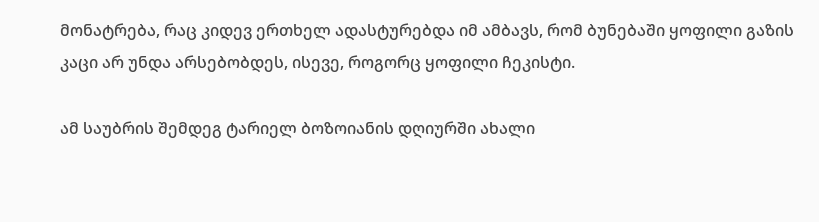მონატრება, რაც კიდევ ერთხელ ადასტურებდა იმ ამბავს, რომ ბუნებაში ყოფილი გაზის კაცი არ უნდა არსებობდეს, ისევე, როგორც ყოფილი ჩეკისტი.

ამ საუბრის შემდეგ ტარიელ ბოზოიანის დღიურში ახალი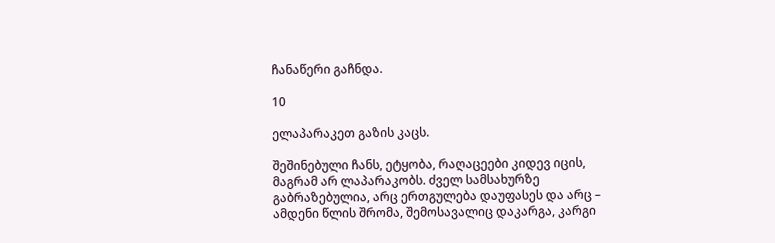ჩანაწერი გაჩნდა.

10

ელაპარაკეთ გაზის კაცს.

შეშინებული ჩანს, ეტყობა, რაღაცეები კიდევ იცის, მაგრამ არ ლაპარაკობს. ძველ სამსახურზე გაბრაზებულია, არც ერთგულება დაუფასეს და არც – ამდენი წლის შრომა, შემოსავალიც დაკარგა, კარგი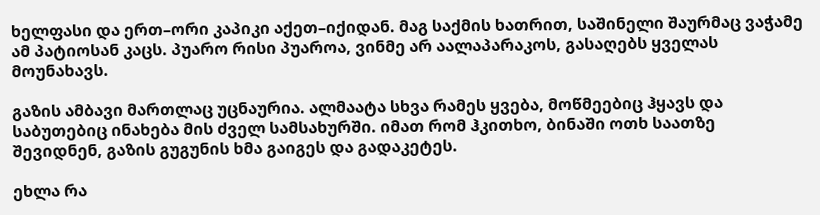ხელფასი და ერთ–ორი კაპიკი აქეთ–იქიდან. მაგ საქმის ხათრით, საშინელი შაურმაც ვაჭამე ამ პატიოსან კაცს. პუარო რისი პუაროა, ვინმე არ აალაპარაკოს, გასაღებს ყველას მოუნახავს.

გაზის ამბავი მართლაც უცნაურია. ალმაატა სხვა რამეს ყვება, მოწმეებიც ჰყავს და საბუთებიც ინახება მის ძველ სამსახურში. იმათ რომ ჰკითხო, ბინაში ოთხ საათზე შევიდნენ, გაზის გუგუნის ხმა გაიგეს და გადაკეტეს.

ეხლა რა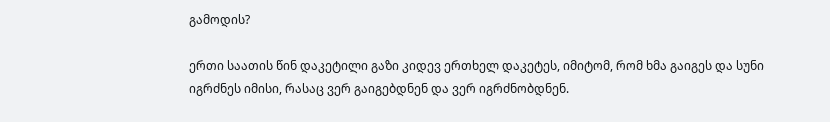გამოდის?

ერთი საათის წინ დაკეტილი გაზი კიდევ ერთხელ დაკეტეს, იმიტომ, რომ ხმა გაიგეს და სუნი იგრძნეს იმისი, რასაც ვერ გაიგებდნენ და ვერ იგრძნობდნენ.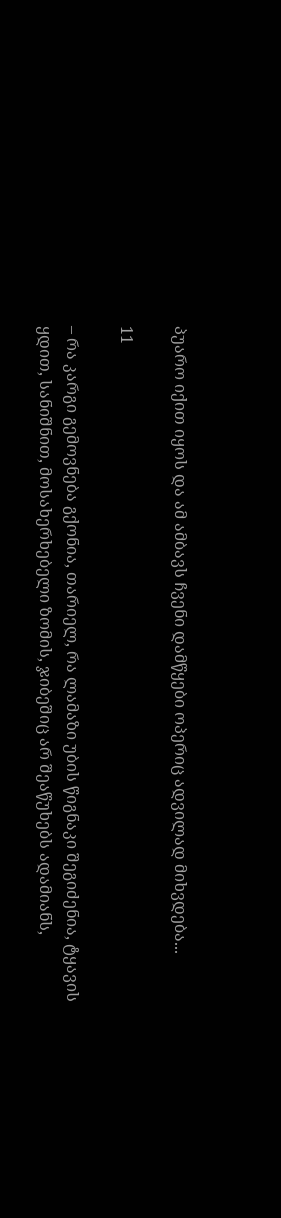პუარო იქით იყოს და ამ ამბავს ჩვენი დამწყები ოპერიც ადვილად მიხვდება...

11

– რა კარგი გემოვნება გქონია, თარიელ, რა ლამაზი უბის წიგნაკი შეგიძენია, ტყავის ყდით, სანიშნით, მოსახერხებელი ზომის, ჯიბეშიც არ შეაწუხებს ადამიანს,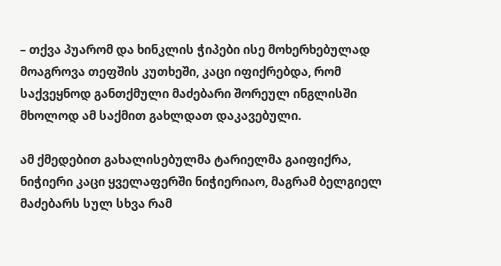– თქვა პუარომ და ხინკლის ჭიპები ისე მოხერხებულად მოაგროვა თეფშის კუთხეში, კაცი იფიქრებდა, რომ საქვეყნოდ განთქმული მაძებარი შორეულ ინგლისში მხოლოდ ამ საქმით გახლდათ დაკავებული.

ამ ქმედებით გახალისებულმა ტარიელმა გაიფიქრა, ნიჭიერი კაცი ყველაფერში ნიჭიერიაო, მაგრამ ბელგიელ მაძებარს სულ სხვა რამ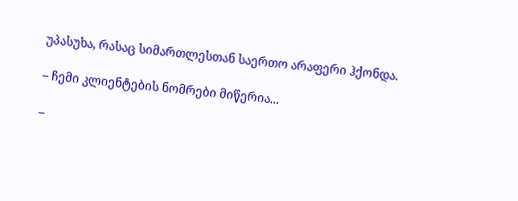უპასუხა, რასაც სიმართლესთან საერთო არაფერი ჰქონდა.

– ჩემი კლიენტების ნომრები მიწერია...

–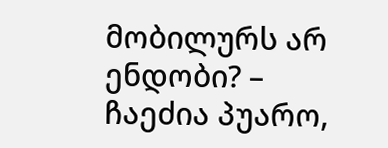მობილურს არ ენდობი? – ჩაეძია პუარო,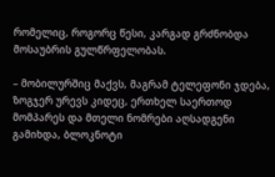რომელიც, როგორც წესი, კარგად გრძნობდა მოსაუბრის გულწრფელობას.

– მობილურშიც მაქვს, მაგრამ ტელეფონი ჯდება, ზოგჯერ ურევს კიდეც, ერთხელ საერთოდ მომპარეს და მთელი ნომრები აღსადგენი გამიხდა, ბლოკნოტი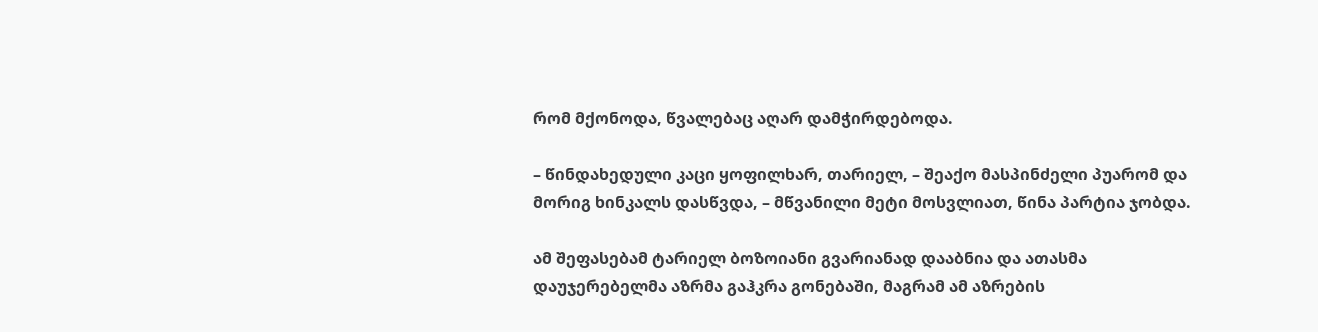რომ მქონოდა, წვალებაც აღარ დამჭირდებოდა.

– წინდახედული კაცი ყოფილხარ, თარიელ, – შეაქო მასპინძელი პუარომ და მორიგ ხინკალს დასწვდა, – მწვანილი მეტი მოსვლიათ, წინა პარტია ჯობდა.

ამ შეფასებამ ტარიელ ბოზოიანი გვარიანად დააბნია და ათასმა დაუჯერებელმა აზრმა გაჰკრა გონებაში, მაგრამ ამ აზრების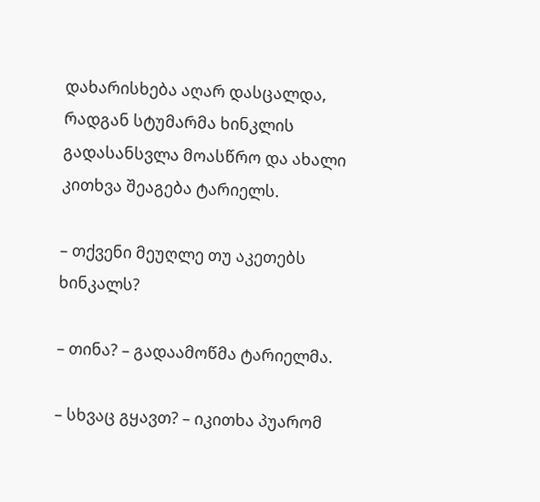დახარისხება აღარ დასცალდა, რადგან სტუმარმა ხინკლის გადასანსვლა მოასწრო და ახალი კითხვა შეაგება ტარიელს.

– თქვენი მეუღლე თუ აკეთებს ხინკალს?

– თინა? – გადაამოწმა ტარიელმა.

– სხვაც გყავთ? – იკითხა პუარომ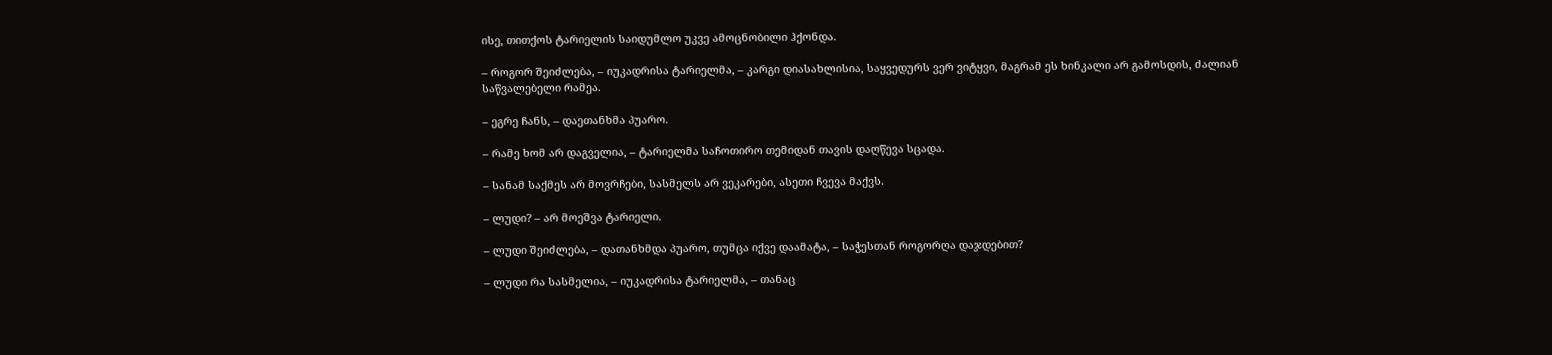ისე, თითქოს ტარიელის საიდუმლო უკვე ამოცნობილი ჰქონდა.

– როგორ შეიძლება, – იუკადრისა ტარიელმა, – კარგი დიასახლისია, საყვედურს ვერ ვიტყვი, მაგრამ ეს ხინკალი არ გამოსდის, ძალიან საწვალებელი რამეა.

– ეგრე ჩანს, – დაეთანხმა პუარო.

– რამე ხომ არ დაგველია, – ტარიელმა საჩოთირო თემიდან თავის დაღწევა სცადა.

– სანამ საქმეს არ მოვრჩები, სასმელს არ ვეკარები, ასეთი ჩვევა მაქვს.

– ლუდი? – არ მოეშვა ტარიელი.

– ლუდი შეიძლება, – დათანხმდა პუარო, თუმცა იქვე დაამატა, – საჭესთან როგორღა დაჯდებით?

– ლუდი რა სასმელია, – იუკადრისა ტარიელმა, – თანაც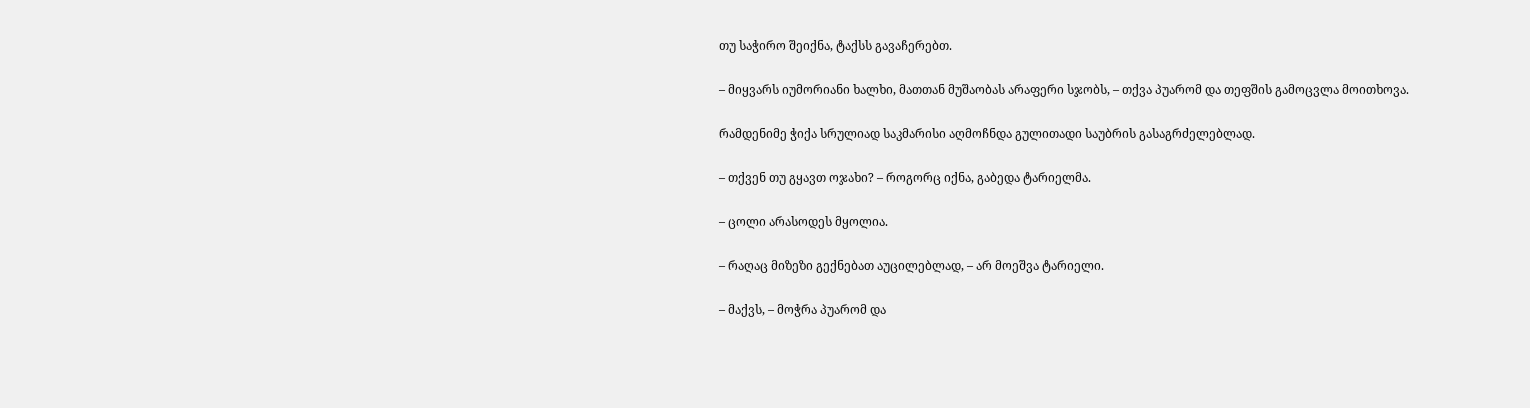თუ საჭირო შეიქნა, ტაქსს გავაჩერებთ.

– მიყვარს იუმორიანი ხალხი, მათთან მუშაობას არაფერი სჯობს, – თქვა პუარომ და თეფშის გამოცვლა მოითხოვა.

რამდენიმე ჭიქა სრულიად საკმარისი აღმოჩნდა გულითადი საუბრის გასაგრძელებლად.

– თქვენ თუ გყავთ ოჯახი? – როგორც იქნა, გაბედა ტარიელმა.

– ცოლი არასოდეს მყოლია.

– რაღაც მიზეზი გექნებათ აუცილებლად, – არ მოეშვა ტარიელი.

– მაქვს, – მოჭრა პუარომ და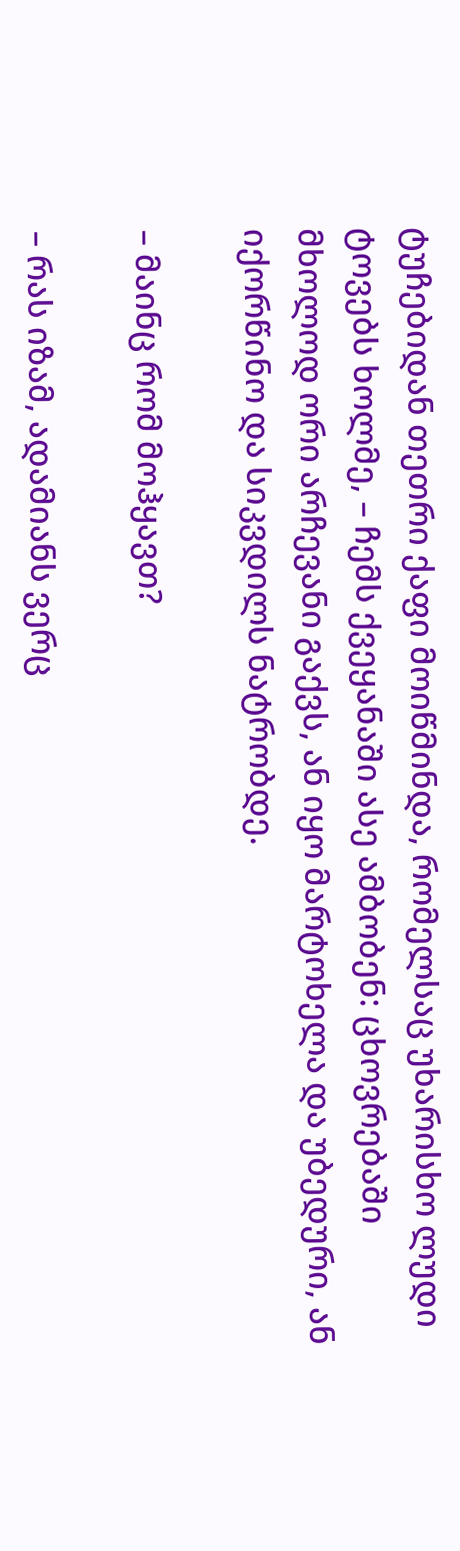ტუჩებიდან თეთრი ქაფი მოიწმინდა, რომელსაც უხარისხო ლუდი ტოვებს ხოლმე, – ჩემს ქვეყანაში ასე ამბობენ: ცხოვრებაში მხოლოდ ორი არჩევანი გაქვს, ან იყო მარტოხელა და უბედური, ან იქორწინო და სიკვდილს ნატრობდე.

– მაინც რომ მოჰყავთ?

– რას იზამ, ადამიანს ვერც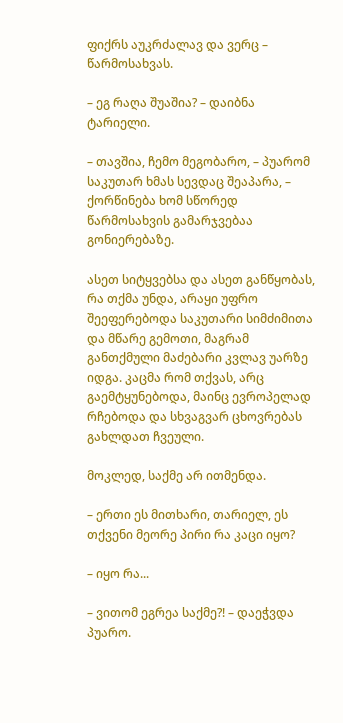ფიქრს აუკრძალავ და ვერც – წარმოსახვას.

– ეგ რაღა შუაშია? – დაიბნა ტარიელი.

– თავშია, ჩემო მეგობარო, – პუარომ საკუთარ ხმას სევდაც შეაპარა, – ქორწინება ხომ სწორედ წარმოსახვის გამარჯვებაა გონიერებაზე.

ასეთ სიტყვებსა და ასეთ განწყობას, რა თქმა უნდა, არაყი უფრო შეეფერებოდა საკუთარი სიმძიმითა და მწარე გემოთი, მაგრამ განთქმული მაძებარი კვლავ უარზე იდგა. კაცმა რომ თქვას, არც გაემტყუნებოდა, მაინც ევროპელად რჩებოდა და სხვაგვარ ცხოვრებას გახლდათ ჩვეული.

მოკლედ, საქმე არ ითმენდა.

– ერთი ეს მითხარი, თარიელ, ეს თქვენი მეორე პირი რა კაცი იყო?

– იყო რა...

– ვითომ ეგრეა საქმე?! – დაეჭვდა პუარო.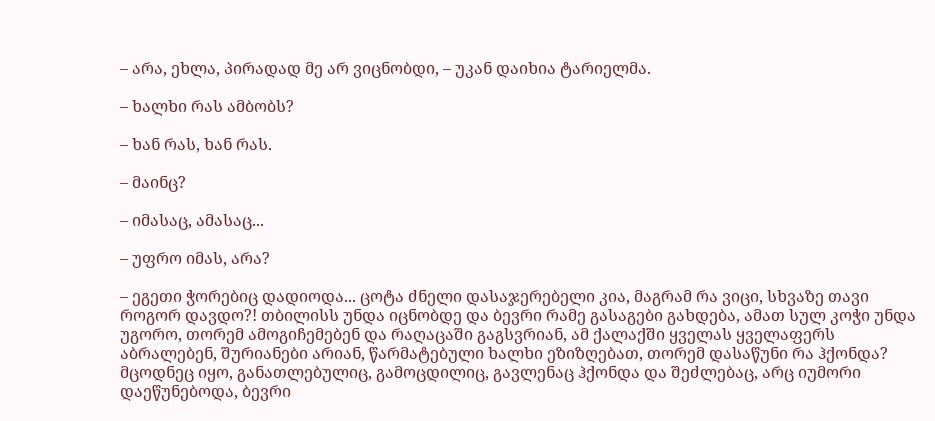– არა, ეხლა, პირადად მე არ ვიცნობდი, – უკან დაიხია ტარიელმა.

– ხალხი რას ამბობს?

– ხან რას, ხან რას.

– მაინც?

– იმასაც, ამასაც...

– უფრო იმას, არა?

– ეგეთი ჭორებიც დადიოდა... ცოტა ძნელი დასაჯერებელი კია, მაგრამ რა ვიცი, სხვაზე თავი როგორ დავდო?! თბილისს უნდა იცნობდე და ბევრი რამე გასაგები გახდება, ამათ სულ კოჭი უნდა უგორო, თორემ ამოგიჩემებენ და რაღაცაში გაგსვრიან, ამ ქალაქში ყველას ყველაფერს აბრალებენ, შურიანები არიან, წარმატებული ხალხი ეზიზღებათ, თორემ დასაწუნი რა ჰქონდა? მცოდნეც იყო, განათლებულიც, გამოცდილიც, გავლენაც ჰქონდა და შეძლებაც, არც იუმორი დაეწუნებოდა, ბევრი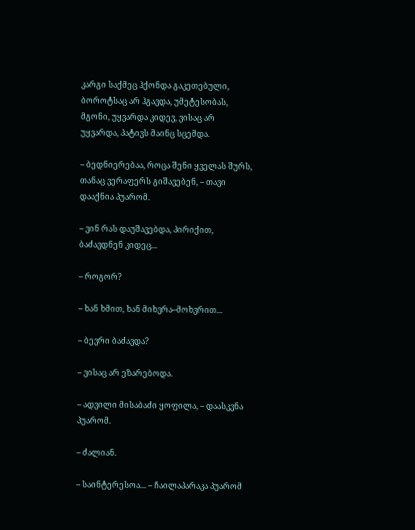კარგი საქმეც ჰქონდა გაკეთებული, ბოროტსაც არ ჰგავდა, უმეტესობას, მგონი, უყვარდა კიდევ, ვისაც არ უყვარდა, პატივს მაინც სცემდა.

– ბედნიერებაა, როცა შენი ყველას შურს, თანაც ვერაფერს გიშავებენ, – თავი დააქნია პუარომ.

– ვინ რას დაუშავებდა, პირიქით, ბაძავდნენ კიდეც...

– როგორ?

– ხან ხმით, ხან მიხვრა–მოხვრით...

– ბევრი ბაძავდა?

– ვისაც არ ეზარებოდა.

– ადვილი მისაბაძი ყოფილა, – დაასკვნა პუარომ.

– ძალიან.

– საინტერესოა... – ჩაილაპარაკა პუარომ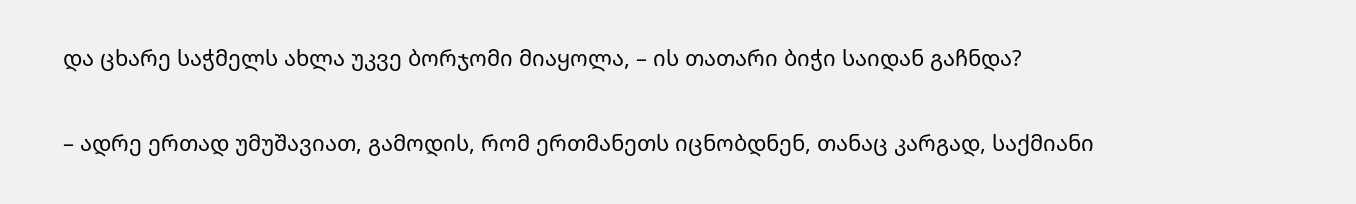და ცხარე საჭმელს ახლა უკვე ბორჯომი მიაყოლა, – ის თათარი ბიჭი საიდან გაჩნდა?

– ადრე ერთად უმუშავიათ, გამოდის, რომ ერთმანეთს იცნობდნენ, თანაც კარგად, საქმიანი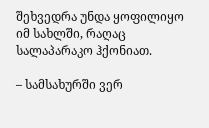შეხვედრა უნდა ყოფილიყო იმ სახლში, რაღაც სალაპარაკო ჰქონიათ.

– სამსახურში ვერ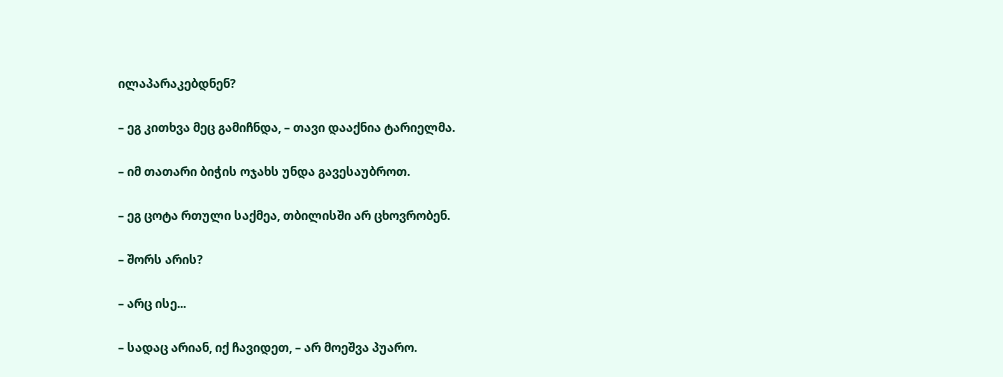ილაპარაკებდნენ?

– ეგ კითხვა მეც გამიჩნდა, – თავი დააქნია ტარიელმა.

– იმ თათარი ბიჭის ოჯახს უნდა გავესაუბროთ.

– ეგ ცოტა რთული საქმეა, თბილისში არ ცხოვრობენ.

– შორს არის?

– არც ისე...

– სადაც არიან, იქ ჩავიდეთ, – არ მოეშვა პუარო.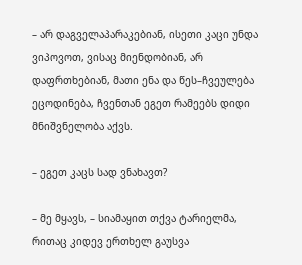– არ დაგველაპარაკებიან, ისეთი კაცი უნდა ვიპოვოთ, ვისაც მიენდობიან, არ დაფრთხებიან, მათი ენა და წეს–ჩვეულება ეცოდინება, ჩვენთან ეგეთ რამეებს დიდი მნიშვნელობა აქვს.

– ეგეთ კაცს სად ვნახავთ?

– მე მყავს, – სიამაყით თქვა ტარიელმა, რითაც კიდევ ერთხელ გაუსვა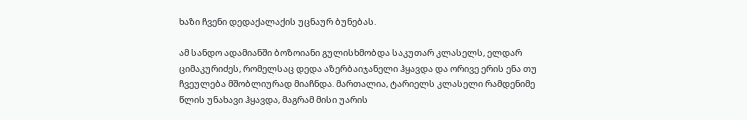ხაზი ჩვენი დედაქალაქის უცნაურ ბუნებას.

ამ სანდო ადამიანში ბოზოიანი გულისხმობდა საკუთარ კლასელს, ელდარ ციმაკურიძეს, რომელსაც დედა აზერბაიჯანელი ჰყავდა და ორივე ერის ენა თუ ჩვეულება მშობლიურად მიაჩნდა. მართალია, ტარიელს კლასელი რამდენიმე წლის უნახავი ჰყავდა, მაგრამ მისი უარის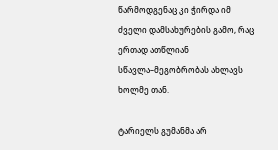წარმოდგენაც კი ჭირდა იმ ძველი დამსახურების გამო, რაც ერთად ათწლიან სწავლა–მეგობრობას ახლავს ხოლმე თან.

ტარიელს გუმანმა არ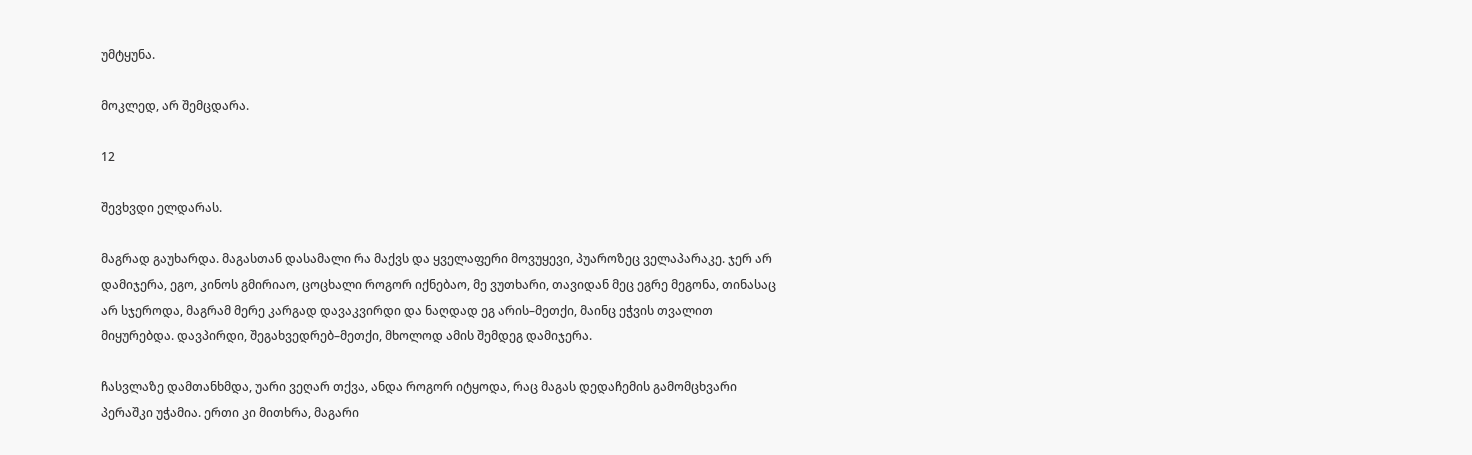უმტყუნა.

მოკლედ, არ შემცდარა.

12

შევხვდი ელდარას.

მაგრად გაუხარდა. მაგასთან დასამალი რა მაქვს და ყველაფერი მოვუყევი, პუაროზეც ველაპარაკე. ჯერ არ დამიჯერა, ეგო, კინოს გმირიაო, ცოცხალი როგორ იქნებაო, მე ვუთხარი, თავიდან მეც ეგრე მეგონა, თინასაც არ სჯეროდა, მაგრამ მერე კარგად დავაკვირდი და ნაღდად ეგ არის–მეთქი, მაინც ეჭვის თვალით მიყურებდა. დავპირდი, შეგახვედრებ–მეთქი, მხოლოდ ამის შემდეგ დამიჯერა.

ჩასვლაზე დამთანხმდა, უარი ვეღარ თქვა, ანდა როგორ იტყოდა, რაც მაგას დედაჩემის გამომცხვარი პერაშკი უჭამია. ერთი კი მითხრა, მაგარი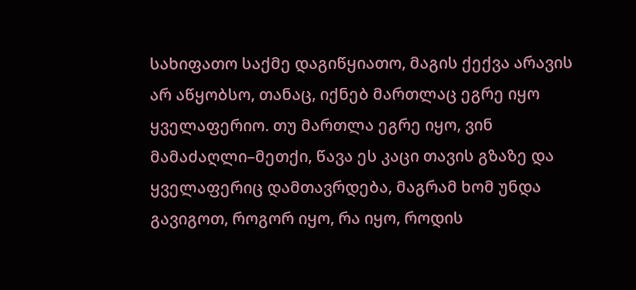სახიფათო საქმე დაგიწყიათო, მაგის ქექვა არავის არ აწყობსო, თანაც, იქნებ მართლაც ეგრე იყო ყველაფერიო. თუ მართლა ეგრე იყო, ვინ მამაძაღლი–მეთქი, წავა ეს კაცი თავის გზაზე და ყველაფერიც დამთავრდება, მაგრამ ხომ უნდა გავიგოთ, როგორ იყო, რა იყო, როდის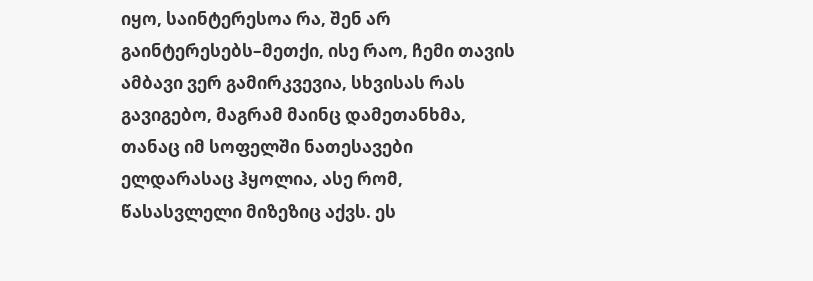იყო, საინტერესოა რა, შენ არ გაინტერესებს–მეთქი, ისე რაო, ჩემი თავის ამბავი ვერ გამირკვევია, სხვისას რას გავიგებო, მაგრამ მაინც დამეთანხმა, თანაც იმ სოფელში ნათესავები ელდარასაც ჰყოლია, ასე რომ, წასასვლელი მიზეზიც აქვს. ეს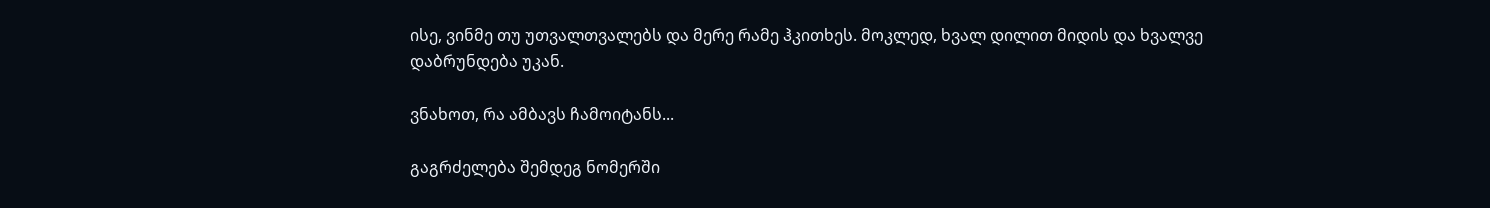ისე, ვინმე თუ უთვალთვალებს და მერე რამე ჰკითხეს. მოკლედ, ხვალ დილით მიდის და ხვალვე დაბრუნდება უკან.

ვნახოთ, რა ამბავს ჩამოიტანს...

გაგრძელება შემდეგ ნომერში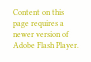Content on this page requires a newer version of Adobe Flash Player.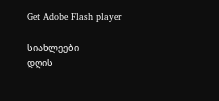Get Adobe Flash player

სიახლეები
დღის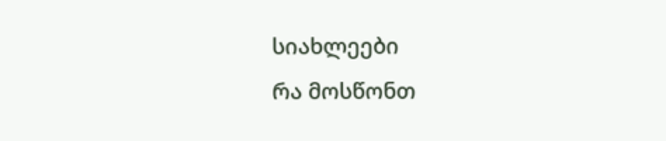სიახლეები
რა მოსწონთ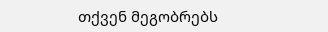თქვენ მეგობრებს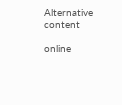Alternative content

online